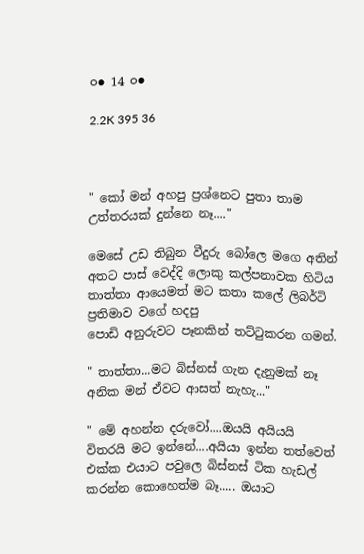○● 14 ○●

2.2K 395 36



" කෝ මන් අහපු ප්‍රශ්නෙට පුතා තාම උත්තරයක් දුන්නෙ නෑ...."

මෙසේ උඩ තිබුන වීදුරු බෝලෙ මගෙ අතින් අතට පාස් වෙද්දි ලොකු කල්පනාවක හිටිය තාත්තා ආයෙමත් මට කතා කලේ ලිබර්ටි ප්‍රතිමාව වගේ හදපු
පොඩි අනුරුවට පෑනකින් තට්ටුකරන ගමන්.

" තාත්තා...මට බිස්නස් ගැන දැනුමක් නෑ
අනික මන් ඒවට ආසත් නැහැ..."

" මේ අහන්න දරුවෝ....ඔයයි අයියයි විතරයි මට ඉන්නේ....අයියා ඉන්න තත්වෙත් එක්ක එයාට පවුලෙ බිස්නස් ටික හැඩල් කරන්න කොහෙත්ම බෑ..... ඔයාට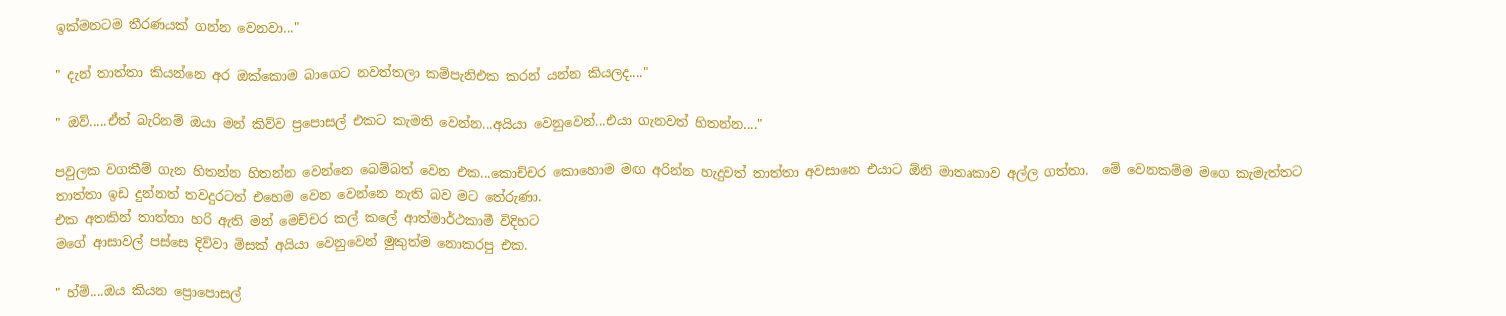ඉක්මනටම තීරණයක් ගන්න වෙනවා..."

" දැන් තාත්තා කියන්නෙ අර ඔක්කොම බාගෙට නවත්තලා කම්පැනිඑක කරන් යන්න කියලද...."

" ඔව්.....ඒත් බැරිනම් ඔයා මන් කිව්ව ප්‍රපොසල් එකට කැමති වෙන්න...අයියා වෙනුවෙන්...එයා ගැනවත් හිතන්න...."

පවුලක වගකීම් ගැන හිතන්න හිතන්න වෙන්නෙ බෙම්බත් වෙන එක...කොච්චර කොහොම මඟ අරින්න හැදුවත් තාත්තා අවසානෙ එයාට ඕනි මාතෘකාව අල්ල ගත්තා.  මේ වෙනකම්ම මගෙ කැමැත්තට
තාත්තා ඉඩ දුන්නත් තවදුරටත් එහෙම වෙන වෙන්නෙ නැති බව මට තේරුණා.
එක අතකින් තාත්තා හරි ඇති මන් මෙච්චර කල් කලේ ආත්මාර්ථකාමී විදිහට
මගේ ආසාවල් පස්සෙ දිව්වා මිසක් අයියා වෙනුවෙන් මුකුත්ම නොකරපු එක.

" හ්ම්....ඔය කියන ප්‍රොපොසල්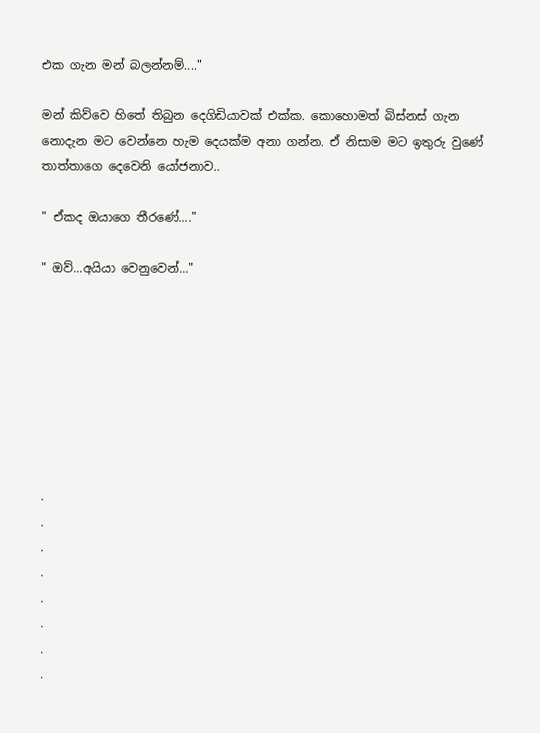එක ගැන මන් බලන්නම්...."

මන් කිව්වෙ හිතේ තිබුන දෙගිඩියාවක් එක්ක. කොහොමත් බිස්නස් ගැන නොදැන මට වෙන්නෙ හැම දෙයක්ම අනා ගන්න. ඒ නිසාම මට ඉතුරු වුණේ තාත්තාගෙ දෙවෙනි යෝජනාව..

" ඒකද ඔයාගෙ තීරණේ...."

" ඔව්...අයියා වෙනුවෙන්..."








.
.
.
.
.
.
.
.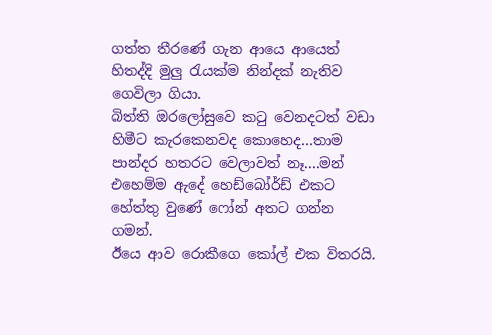ගත්ත තීරණේ ගැන ආයෙ ආයෙත් හිතද්දි මුලු රැයක්ම නින්දක් නැතිව ගෙවිලා ගියා.
බිත්ති ඔරලෝසුවෙ කටු වෙනදටත් වඩා හිමීට කැරකෙනවද කොහෙද...තාම පාන්දර හතරට වෙලාවත් නෑ....මන් එහෙම්ම ඇදේ හෙඩ්බෝර්ඩ් එකට හේත්තු වුණේ ෆෝන් අතට ගන්න ගමන්.
ඊයෙ ආව රොකීගෙ කෝල් එක විතරයි.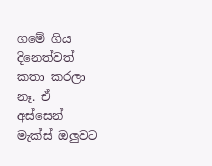ගමේ ගිය දිනෙත්වත් කතා කරලා නෑ. ඒ අස්සෙන් මැක්ස් ඔලුවට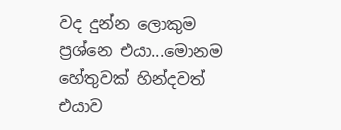වද දුන්න ලොකුම ප්‍රශ්නෙ එයා...මොනම හේතුවක් හින්දවත් එයාව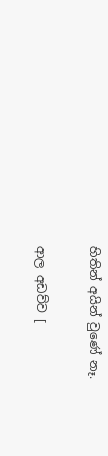හිතින් අයින් වුණේ නෑ.

ආල අඩව්ව [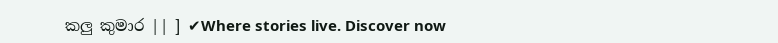කලු කුමාර || ] ✔Where stories live. Discover now